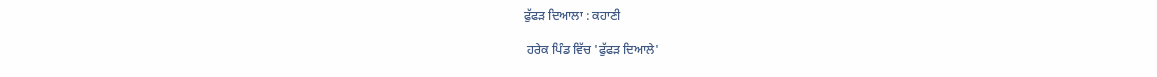ਫੁੱਫੜ ਦਿਆਲਾ : ਕਹਾਣੀ

 ਹਰੇਕ ਪਿੰਡ ਵਿੱਚ 'ਫੁੱਫੜ ਦਿਆਲੇ'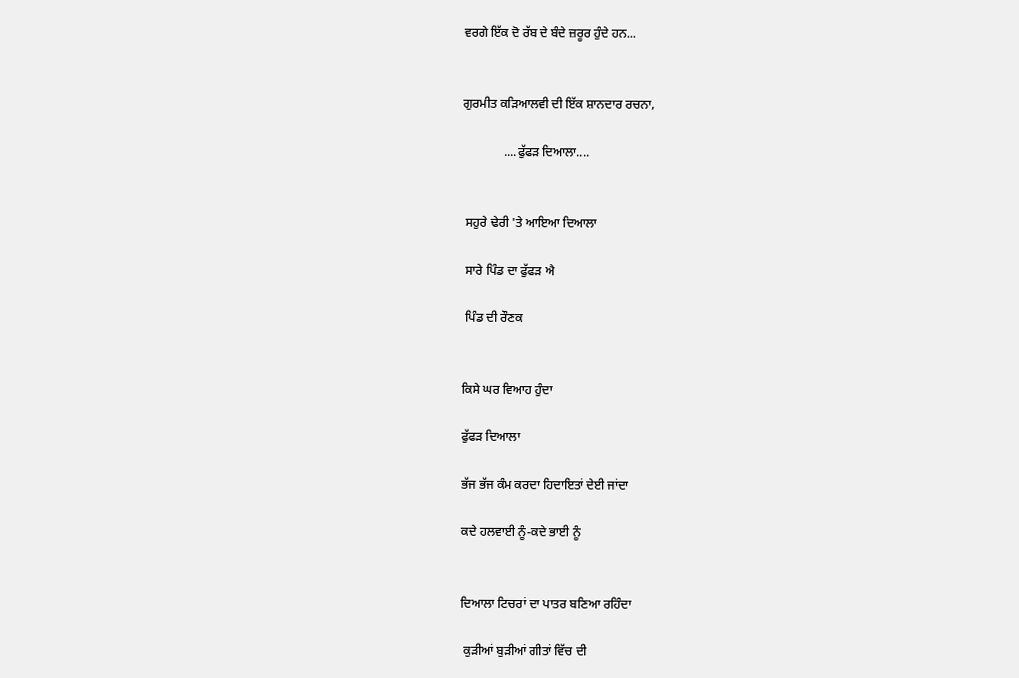ਵਰਗੇ ਇੱਕ ਦੋ ਰੱਬ ਦੇ ਬੰਦੇ ਜ਼ਰੂਰ ਹੁੰਦੇ ਹਨ...


ਗੁਰਮੀਤ ਕੜਿਆਲਵੀ ਦੀ ਇੱਕ ਸ਼ਾਨਦਾਰ ਰਚਨਾ,

             ....ਫੁੱਫੜ ਦਿਆਲਾ....


 ਸਹੁਰੇ ਢੇਰੀ 'ਤੇ ਆਇਆ ਦਿਆਲਾ

 ਸਾਰੇ ਪਿੰਡ ਦਾ ਫੁੱਫੜ ਐ

 ਪਿੰਡ ਦੀ ਰੌਣਕ


ਕਿਸੇ ਘਰ ਵਿਆਹ ਹੁੰਦਾ

ਫੁੱਫੜ ਦਿਆਲਾ

ਭੱਜ ਭੱਜ ਕੰਮ ਕਰਦਾ ਹਿਦਾਇਤਾਂ ਦੇਈ ਜਾਂਦਾ

ਕਦੇ ਹਲਵਾਈ ਨੂੰ-ਕਦੇ ਭਾਈ ਨੂੰ


ਦਿਆਲਾ ਟਿਚਰਾਂ ਦਾ ਪਾਤਰ ਬਣਿਆ ਰਹਿੰਦਾ

 ਕੁੜੀਆਂ ਬੁੜੀਆਂ ਗੀਤਾਂ ਵਿੱਚ ਦੀ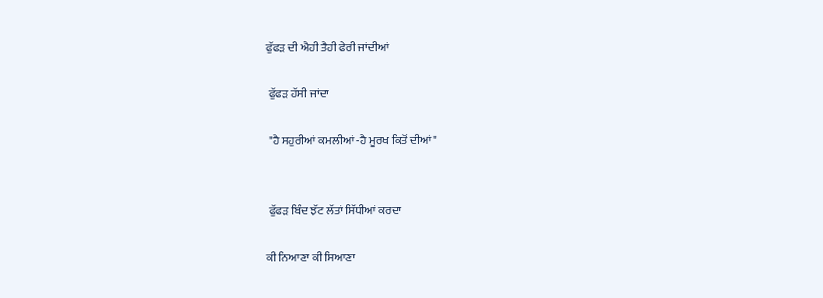ਫੁੱਫੜ ਦੀ ਐਹੀ ਤੈਹੀ ਫੇਰੀ ਜਾਂਦੀਆਂ

 ਫੁੱਫੜ ਹੱਸੀ ਜਾਂਦਾ

 "ਹੈ ਸਹੁਰੀਆਂ ਕਮਲੀਆਂ -ਹੈ ਮੂਰਖ ਕਿਤੋਂ ਦੀਆਂ"


 ਫੁੱਫੜ ਬਿੰਦ ਝੱਟ ਲੱਤਾਂ ਸਿੱਧੀਆਂ ਕਰਦਾ

ਕੀ ਨਿਆਣਾ ਕੀ ਸਿਆਣਾ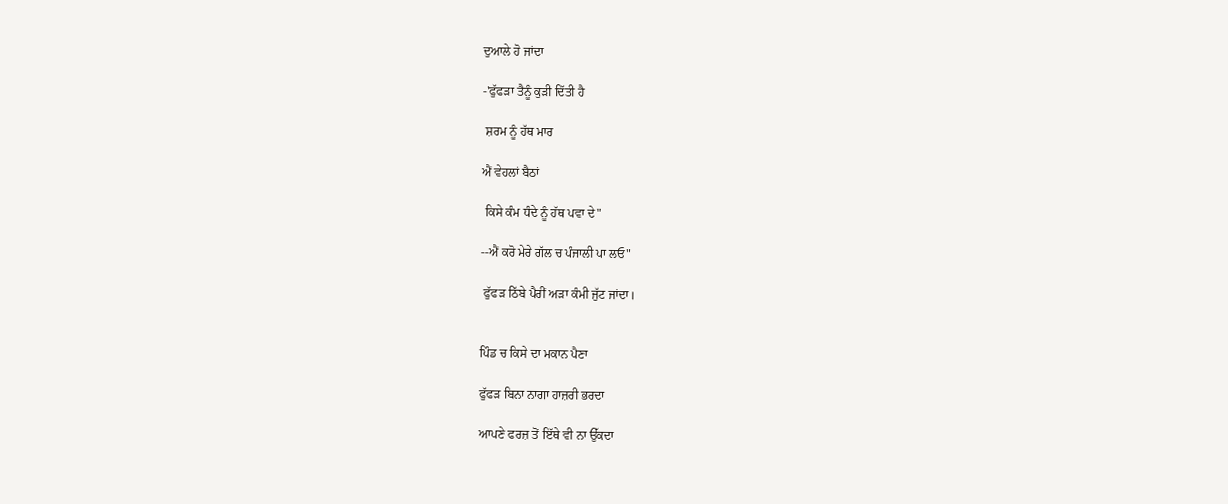ਦੁਆਲੇ ਹੋ ਜਾਂਦਾ

-'ਫੁੱਫੜਾ ਤੈਨੂੰ ਕੁੜੀ ਦਿੱਤੀ ਹੈ

 ਸ਼ਰਮ ਨੂੰ ਹੱਥ ਮਾਰ

ਐਂ ਵੇਹਲਾਂ ਬੈਠਾਂ

 ਕਿਸੇ ਕੰਮ ਧੰਦੇ ਨੂੰ ਹੱਥ ਪਵਾ ਦੇ"

--ਐਂ ਕਰੋ ਮੇਰੇ ਗੱਲ ਚ ਪੰਜਾਲੀ ਪਾ ਲਓ"

 ਫੁੱਫੜ ਠਿੱਬੇ ਪੈਰੀਂ ਅੜਾ ਕੰਮੀ ਜੁੱਟ ਜਾਂਦਾ।


ਪਿੰਡ ਚ ਕਿਸੇ ਦਾ ਮਕਾਨ ਪੈਣਾ

ਫੁੱਫੜ ਬਿਨਾ ਨਾਗਾ ਹਾਜ਼ਰੀ ਭਰਦਾ

ਆਪਣੇ ਫਰਜ਼ ਤੋਂ ਇੱਥੇ ਵੀ ਨਾ ਉੱਕਦਾ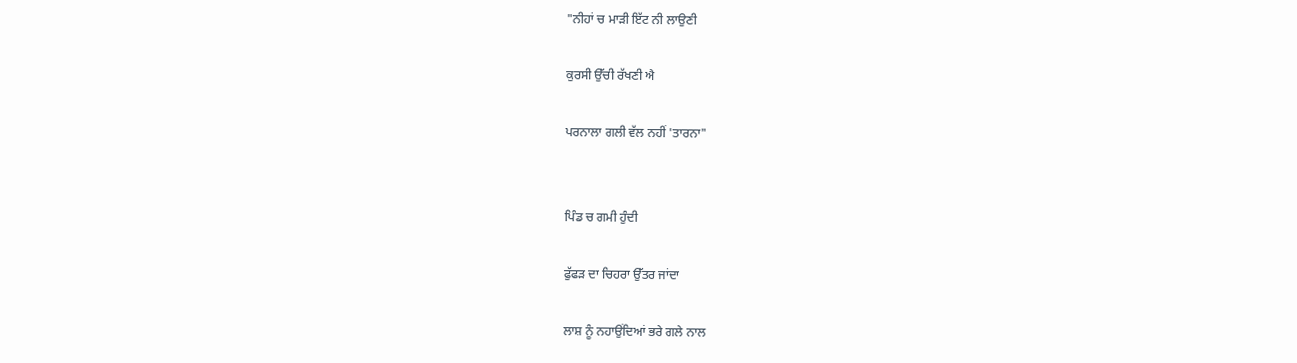"ਨੀਹਾਂ ਚ ਮਾੜੀ ਇੱਟ ਨੀ ਲਾਉਣੀ

ਕੁਰਸੀ ਉੱਚੀ ਰੱਖਣੀ ਐ

ਪਰਨਾਲਾ ਗਲੀ ਵੱਲ ਨਹੀਂ 'ਤਾਰਨਾ"


ਪਿੰਡ ਚ ਗਮੀ ਹੁੰਦੀ

ਫੁੱਫੜ ਦਾ ਚਿਹਰਾ ਉੱਤਰ ਜਾਂਦਾ

ਲਾਸ਼ ਨੂੰ ਨਹਾਉਂਦਿਆਂ ਭਰੇ ਗਲੇ ਨਾਲ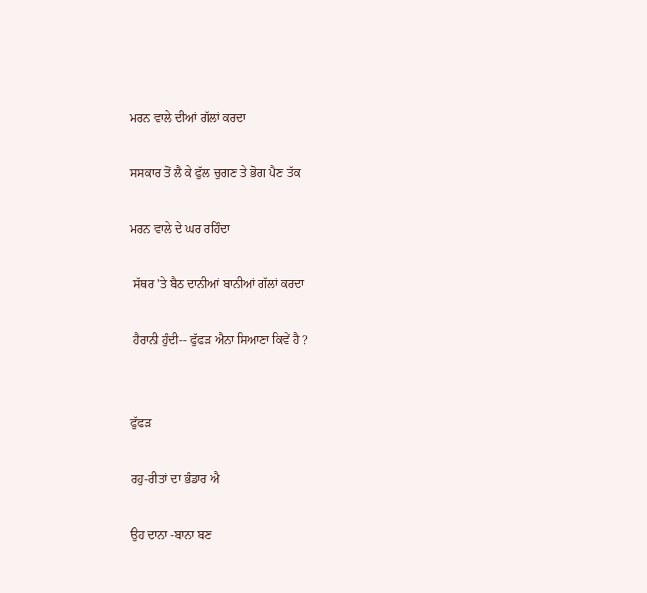ਮਰਨ ਵਾਲੇ ਦੀਆਂ ਗੱਲਾਂ ਕਰਦਾ

ਸਸਕਾਰ ਤੋਂ ਲੈ ਕੇ ਫੁੱਲ ਚੁਗਣ ਤੇ ਭੋਗ ਪੈਣ ਤੱਕ

ਮਰਨ ਵਾਲੇ ਦੇ ਘਰ ਰਹਿੰਦਾ

 ਸੱਥਰ 'ਤੇ ਬੈਠ ਦਾਨੀਆਂ ਬਾਨੀਆਂ ਗੱਲਾਂ ਕਰਦਾ

 ਹੈਰਾਨੀ ਹੁੰਦੀ-- ਫੁੱਫੜ ਐਨਾ ਸਿਆਣਾ ਕਿਵੇਂ ਹੈ ?


ਫੁੱਫੜ

ਰਹੁ-ਰੀਤਾਂ ਦਾ ਭੰਡਾਰ ਐ

ਉਹ ਦਾਨਾ -ਬਾਨਾ ਬਣ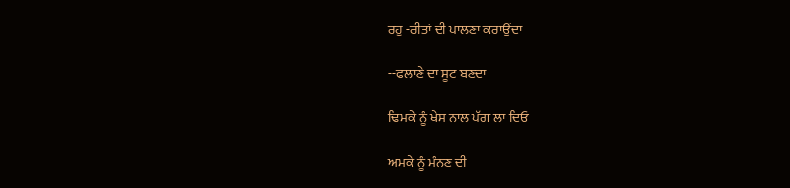ਰਹੁ -ਰੀਤਾਂ ਦੀ ਪਾਲਣਾ ਕਰਾਉਂਦਾ

--ਫਲਾਣੇ ਦਾ ਸੂਟ ਬਣਦਾ

ਢਿਮਕੇ ਨੂੰ ਖੇਸ ਨਾਲ ਪੱਗ ਲਾ ਦਿਓ

ਅਮਕੇ ਨੂੰ ਮੰਨਣ ਦੀ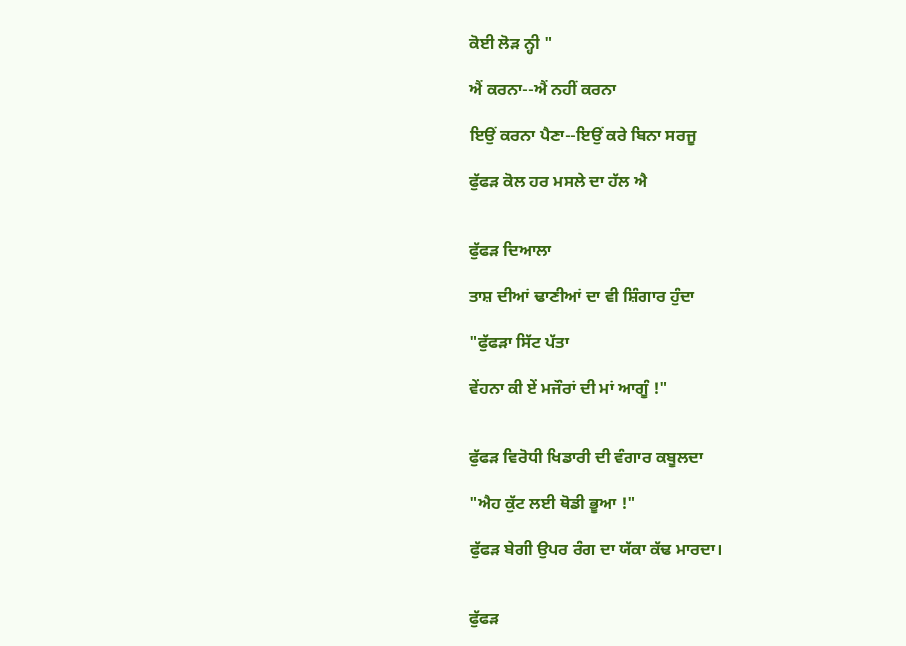ਕੋਈ ਲੋੜ ਨ੍ਹੀ "

ਐਂ ਕਰਨਾ--ਐਂ ਨਹੀਂ ਕਰਨਾ

ਇਉਂ ਕਰਨਾ ਪੈਣਾ--ਇਉਂ ਕਰੇ ਬਿਨਾ ਸਰਜੂ

ਫੁੱਫੜ ਕੋਲ ਹਰ ਮਸਲੇ ਦਾ ਹੱਲ ਐ


ਫੁੱਫੜ ਦਿਆਲਾ

ਤਾਸ਼ ਦੀਆਂ ਢਾਣੀਆਂ ਦਾ ਵੀ ਸ਼ਿੰਗਾਰ ਹੁੰਦਾ

"ਫੁੱਫੜਾ ਸਿੱਟ ਪੱਤਾ

ਵੇਂਹਨਾ ਕੀ ਏਂ ਮਜੌਰਾਂ ਦੀ ਮਾਂ ਆਗੂੰ !"


ਫੁੱਫੜ ਵਿਰੋਧੀ ਖਿਡਾਰੀ ਦੀ ਵੰਗਾਰ ਕਬੂਲਦਾ

"ਐਹ ਕੁੱਟ ਲਈ ਥੋਡੀ ਭੂਆ !"

ਫੁੱਫੜ ਬੇਗੀ ਉਪਰ ਰੰਗ ਦਾ ਯੱਕਾ ਕੱਢ ਮਾਰਦਾ।


ਫੁੱਫੜ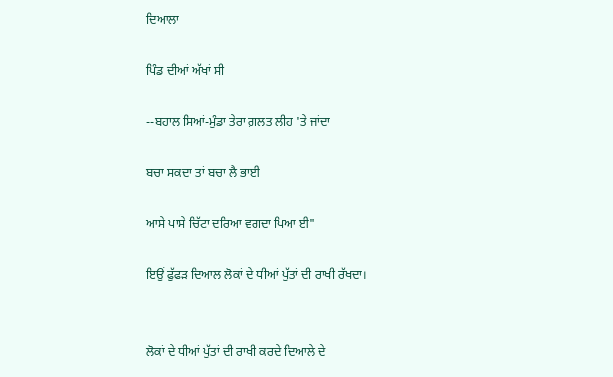ਦਿਆਲਾ

ਪਿੰਡ ਦੀਆਂ ਅੱਖਾਂ ਸੀ

--ਬਹਾਲ ਸਿਆਂ-ਮੁੰਡਾ ਤੇਰਾ ਗ਼ਲਤ ਲੀਹ 'ਤੇ ਜਾਂਦਾ

ਬਚਾ ਸਕਦਾ ਤਾਂ ਬਚਾ ਲੈ ਭਾਈ

ਆਸੇ ਪਾਸੇ ਚਿੱਟਾ ਦਰਿਆ ਵਗਦਾ ਪਿਆ ਈ"

ਇਉਂ ਫੁੱਫੜ ਦਿਆਲ ਲੋਕਾਂ ਦੇ ਧੀਆਂ ਪੁੱਤਾਂ ਦੀ ਰਾਖੀ ਰੱਖਦਾ।


ਲੋਕਾਂ ਦੇ ਧੀਆਂ ਪੁੱਤਾਂ ਦੀ ਰਾਖੀ ਕਰਦੇ ਦਿਆਲੇ ਦੇ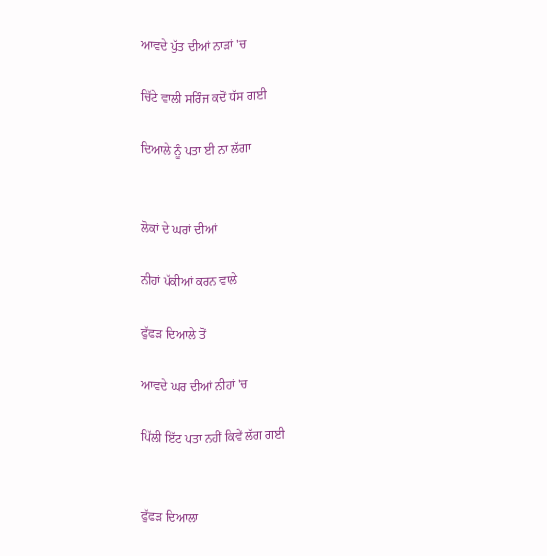ਆਵਦੇ ਪੁੱਤ ਦੀਆਂ ਨਾੜਾਂ 'ਚ

ਚਿੱਟੇ ਵਾਲੀ ਸਰਿੰਜ ਕਦੋਂ ਧੱਸ ਗਈ

ਦਿਆਲੇ ਨੂੰ ਪਤਾ ਈ ਨਾ ਲੱਗਾ


ਲੋਕਾਂ ਦੇ ਘਰਾਂ ਦੀਆਂ

ਨੀਹਾਂ ਪੱਕੀਆਂ ਕਰਨ ਵਾਲੇ

ਫੁੱਫੜ ਦਿਆਲੇ ਤੋਂ

ਆਵਦੇ ਘਰ ਦੀਆਂ ਨੀਹਾਂ 'ਚ

ਪਿੱਲੀ ਇੱਟ ਪਤਾ ਨਹੀਂ ਕਿਵੇਂ ਲੱਗ ਗਈ


ਫੁੱਫੜ ਦਿਆਲਾ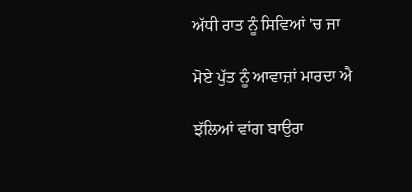ਅੱਧੀ ਰਾਤ ਨੂੰ ਸਿਵਿਆਂ 'ਚ ਜਾ

ਮੋਏ ਪੁੱਤ ਨੂੰ ਆਵਾਜ਼ਾਂ ਮਾਰਦਾ ਐ

ਝੱਲਿਆਂ ਵਾਂਗ ਬਾਉਰਾ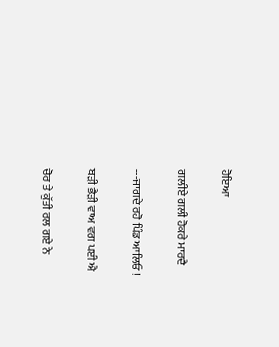ਹੋਇਆ

ਗਲੀਏ ਗਲੀ ਹੋਕਰੇ ਮਾਰਦੈ

---ਜਾਗਦੇ ਰਹੋ ਪਿੰਡ ਆਲਿਓ !

ਬੜੀ ਭੈੜੀ ਵਾਅ ਵਗ ਪਈ ਐ

ਚੋਰ ਤੇ ਕੁੱਤੀ ਰਲ ਗਏ ਨੇ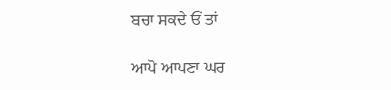ਬਚਾ ਸਕਦੇ ਓਂ ਤਾਂ

ਆਪੋ ਆਪਣਾ ਘਰ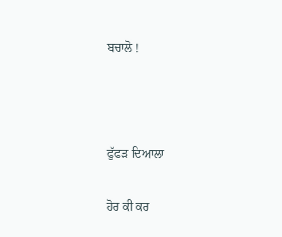ਬਚਾਲੋ !



ਫੁੱਫੜ ਦਿਆਲਾ

ਹੋਰ ਕੀ ਕਰ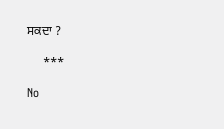ਸਕਦਾ ?

     ***

No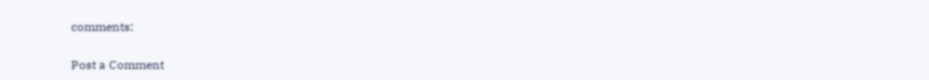comments:

Post a Comment